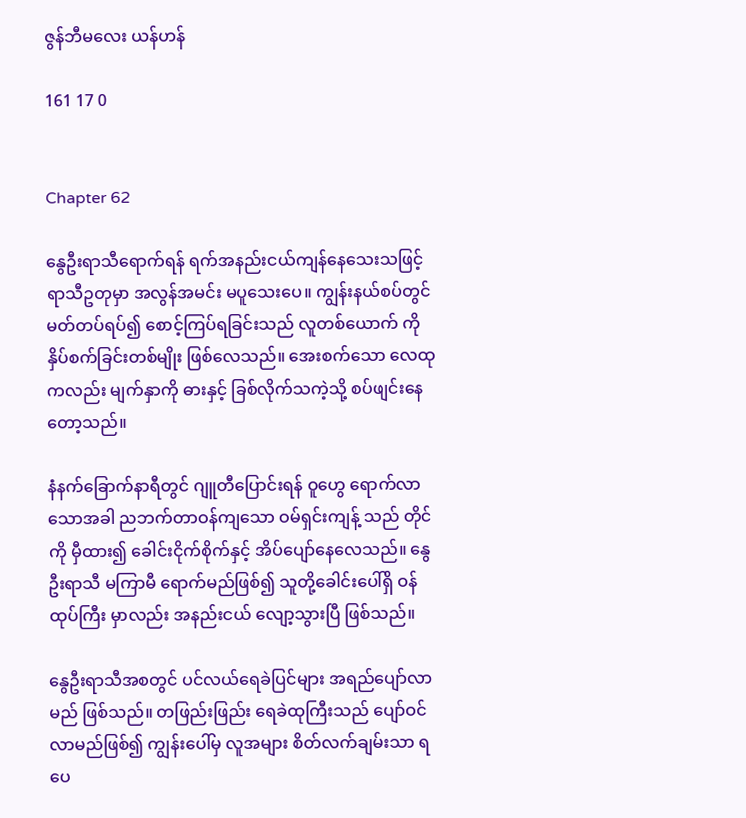ဇွန်ဘီမလေး ယန်ဟန်

161 17 0


Chapter 62

နွေဦးရာသီရောက်ရန် ရက်အနည်းငယ်ကျန်နေသေးသဖြင့် ရာသီဥတုမှာ အလွန်အမင်း မပူသေးပေ။ ကျွန်းနယ်စပ်တွင် မတ်တပ်ရပ်၍ စောင့်ကြပ်ရခြင်းသည် လူတစ်ယောက် ကို နှိပ်စက်ခြင်းတစ်မျိုး ဖြစ်လေသည်။ အေးစက်သော လေထုကလည်း မျက်နှာကို ဓားနှင့် ခြစ်လိုက်သကဲ့သို့ စပ်ဖျင်းနေတော့သည်။

နံနက်ခြောက်နာရီတွင် ဂျူတီပြောင်းရန် ဝူဟွေ ရောက်လာသောအခါ ညဘက်တာဝန်ကျသော ဝမ်ရှင်းကျန့် သည် တိုင်ကို မှီထား၍ ခေါင်းငိုက်စိုက်နှင့် အိပ်ပျော်နေလေသည်။ နွေဦးရာသီ မကြာမီ ရောက်မည်ဖြစ်၍ သူတို့ခေါင်းပေါ်ရှိ ဝန်ထုပ်ကြီး မှာလည်း အနည်းငယ် လျော့သွားပြီ ဖြစ်သည်။

နွေဦးရာသီအစတွင် ပင်လယ်ရေခဲပြင်များ အရည်ပျော်လာမည် ဖြစ်သည်။ တဖြည်းဖြည်း ရေခဲထုကြီးသည် ပျော်ဝင်လာမည်ဖြစ်၍ ကျွန်းပေါ်မှ လူအများ စိတ်လက်ချမ်းသာ ရပေ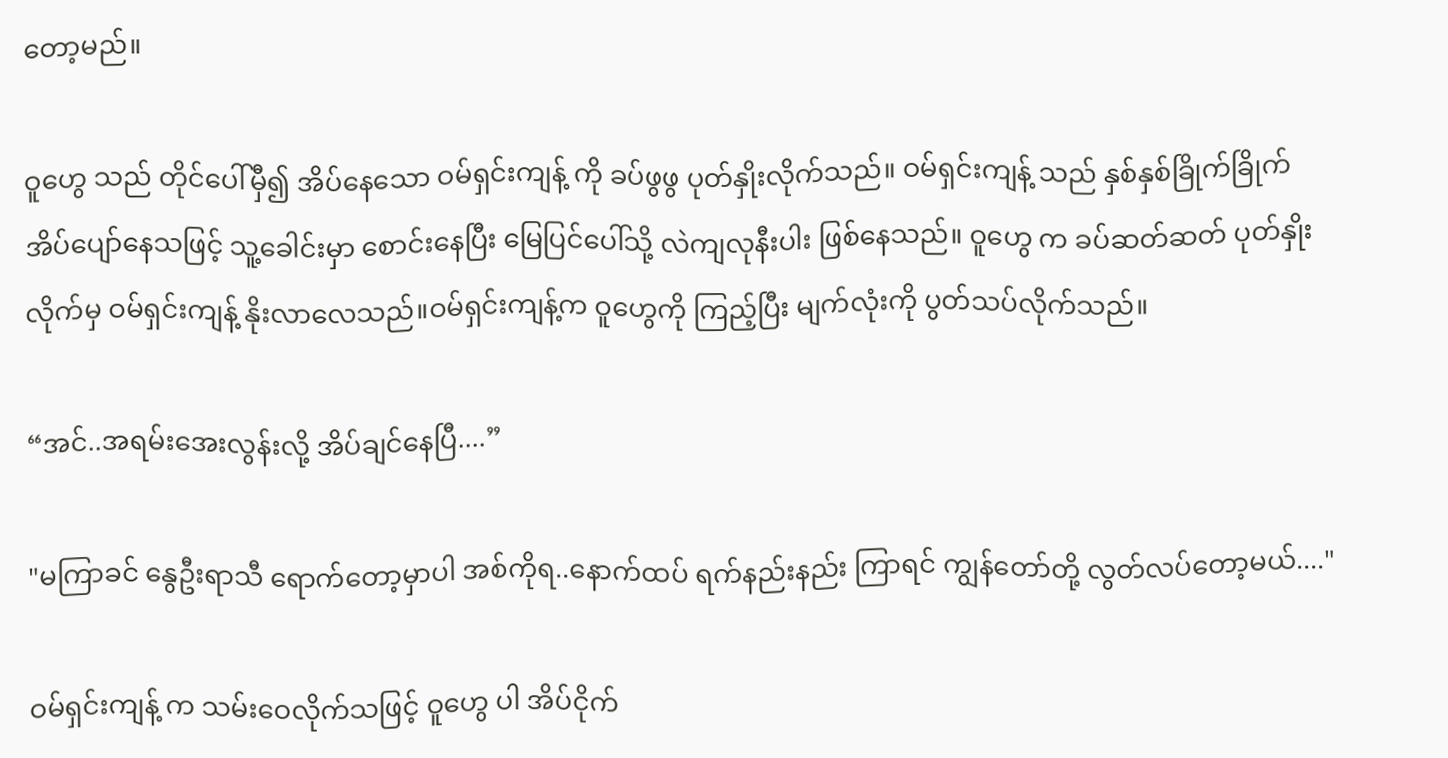တော့မည်။

ဝူဟွေ သည် တိုင်ပေါ်မှီ၍ အိပ်နေသော ဝမ်ရှင်းကျန့် ကို ခပ်ဖွဖွ ပုတ်နှိုးလိုက်သည်။ ဝမ်ရှင်းကျန့် သည် နှစ်နှစ်ခြိုက်ခြိုက် အိပ်ပျော်နေသဖြင့် သူ့ခေါင်းမှာ စောင်းနေပြီး မြေပြင်ပေါ်သို့ လဲကျလုနီးပါး ဖြစ်နေသည်။ ဝူဟွေ က ခပ်ဆတ်ဆတ် ပုတ်နှိုးလိုက်မှ ဝမ်ရှင်းကျန့် နိုးလာလေသည်။ဝမ်ရှင်းကျန့်က ဝူဟွေကို ကြည့်ပြီး မျက်လုံးကို ပွတ်သပ်လိုက်သည်။

“အင်..အရမ်းအေးလွန်းလို့ အိပ်ချင်နေပြီ....”

"မကြာခင် နွေဦးရာသီ ရောက်တော့မှာပါ အစ်ကိုရ..နောက်ထပ် ရက်နည်းနည်း ကြာရင် ကျွန်တော်တို့ လွတ်လပ်တော့မယ်...."

ဝမ်ရှင်းကျန့် က သမ်းဝေလိုက်သဖြင့် ဝူဟွေ ပါ အိပ်ငိုက်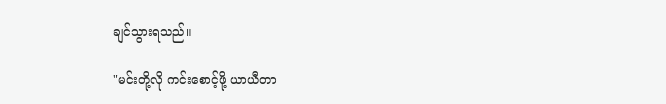ချင်သွားရသည်။

"မင်းတို့လို ကင်းစောင့်ဖို့ ယာယီတာ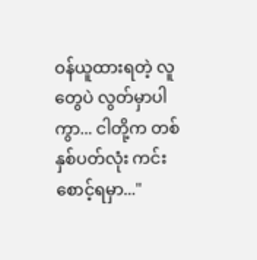ဝန်ယူထားရတဲ့ လူတွေပဲ လွတ်မှာပါကွာ... ငါတို့က တစ်နှစ်ပတ်လုံး ကင်းစောင့်ရမှာ..."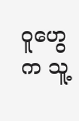ဝူဟွေ က သူ့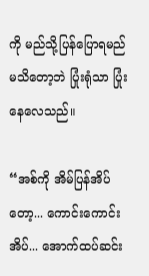ကို မည်သို့ပြန်ပြောရမည် မသိတော့ဘဲ ပြုံးရုံသာ ပြုံးနေလေသည်။

“အစ်ကို အိမ်ပြန်အိပ်တော့... ကောင်းကောင်းအိပ်... အောက်ထပ်ဆင်း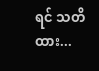ရင် သတိထား...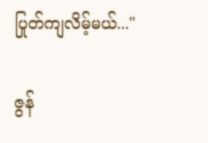ပြုတ်ကျလိမ့်မယ်..."

ဇွန်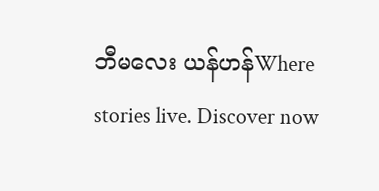ဘီမလေး ယန်ဟန်Where stories live. Discover now